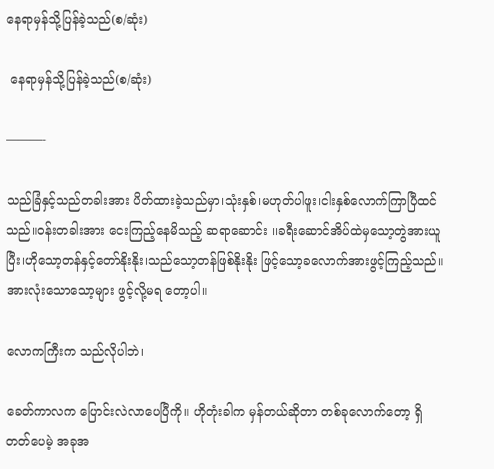နေရာမှန်သို့ပြန်ခဲ့သည်(စ/ဆုံး)

 နေရာမှန်သို့ပြန်ခဲ့သည်(စ/ဆုံး)

———-

သည်ခြံနှင့်သည်တခါးအား ပိတ်ထားခဲ့သည်မှာ၊သုံးနှစ်၊မဟုတ်ပါဖူး၊ငါးနှစ်လောက်ကြာပြီထင်သည်။ဝန်းတခါးအား ငေးကြည့်နေမိသည့် ဆရာဆောင်း ၊၊ခရီးဆောင်အိပ်ထဲမှသော့တွဲအားယူပြီး၊ဟိုသော့တန်နှင့်တော်နိုးနိုး၊သည်သော့တန်ဖြစ်နိုးနိုး ဖြင့်သော့ခလောက်အားဖွင့်ကြည့်သည်။အားလုံးသောသော့များ ဖွင့်လို့မရ တော့ပါ။

လောကကြီးက သည်လိုပါဘဲ၊

ခေတ်ကာလက ပြောင်းလဲလာပေပြီကို။ ဟိုတုံးခါက မှန်တယ်ဆိုတာ တစ်ခုလောက်တော့ ရှိတတ်ပေမဲ့ အခုအ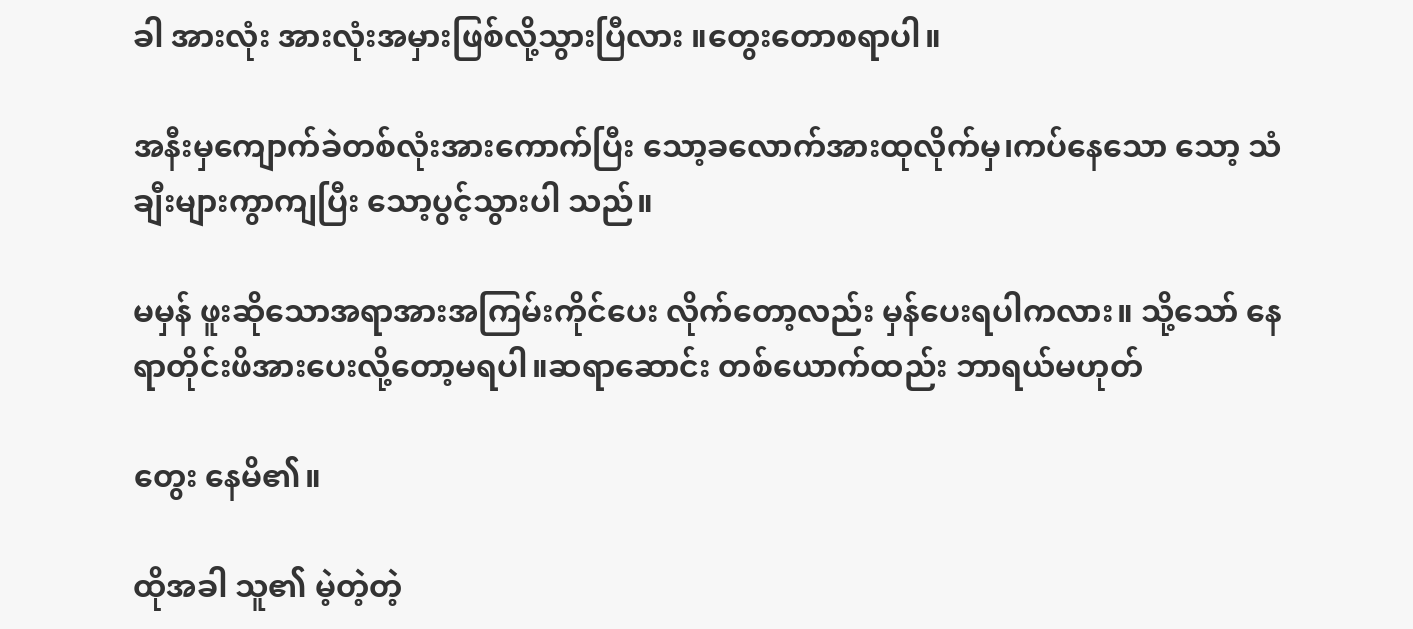ခါ အားလုံး အားလုံးအမှားဖြစ်လို့သွားပြီလား ။တွေးတောစရာပါ။

အနီးမှကျောက်ခဲတစ်လုံးအားကောက်ပြီး သော့ခလောက်အားထုလိုက်မှ၊ကပ်နေသော သော့ သံချီးများကွာကျပြီး သော့ပွင့်သွားပါ သည်။

မမှန် ဖူးဆိုသောအရာအားအကြမ်းကိုင်ပေး လိုက်တော့လည်း မှန်ပေးရပါကလား။ သို့သော် နေရာတိုင်းဖိအားပေးလို့တော့မရပါ။ဆရာဆောင်း တစ်ယောက်ထည်း ဘာရယ်မဟုတ်

တွေး နေမိ၏။

ထိုအခါ သူ၏ မဲ့တဲ့တဲ့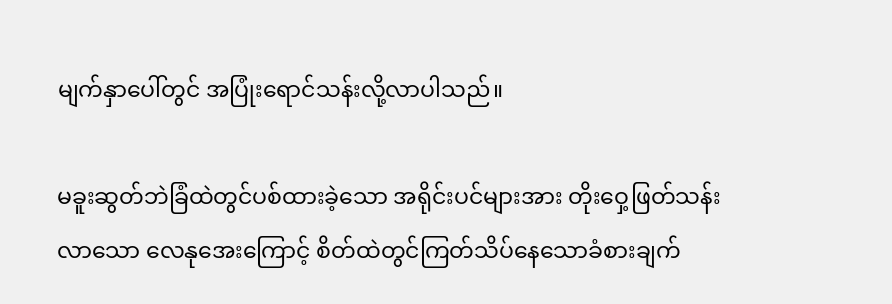မျက်နှာပေါ်တွင် အပြုံးရောင်သန်းလို့လာပါသည်။

မခူးဆွတ်ဘဲခြံထဲတွင်ပစ်ထားခဲ့သော အရိုင်းပင်များအား တိုးဝှေ့ဖြတ်သန်းလာသော လေနုအေးကြောင့် စိတ်ထဲတွင်ကြတ်သိပ်နေသောခံစားချက်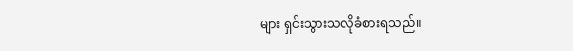များ ရှင်းသွားသလိုခံစားရသည်။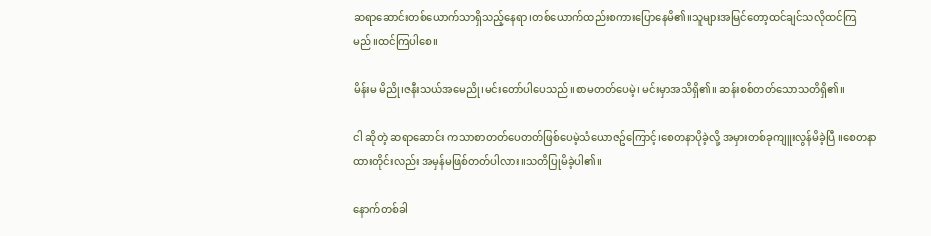ဆရာဆောင်းတစ်ယောက်သာရှိသည့်နေရာ၊တစ်ယောက်ထည်းစကားပြောနေမိ၏။သူများအမြင်တော့ထင်ချင်သလိုထင်ကြမည်။ထင်ကြပါစေ။

မိန်းမ မိညို၊ဇနီးသယ်အမေညို၊မင်းတော်ပါပေသည်။စာမတတ်ပေမဲ့၊ မင်းမှာအသိရှိ၏။ ဆန်းစစ်တတ်သောသတိရှိ၏။

ငါ ဆိုတဲ့ ဆရာဆောင်း ကသာစာတတ်ပေတတ်ဖြစ်ပေမဲ့သံယောဇဥ်ကြောင့်၊စေတနာပိုခဲ့လို့ အမှားတစ်ခုကျူးလွန်မိခဲ့ပြီ ။စေတနာထားတိုင်းလည်း အမှန်မဖြစ်တတ်ပါလား။သတိပြုမိခဲ့ပါ၏။

နောက်တစ်ခါ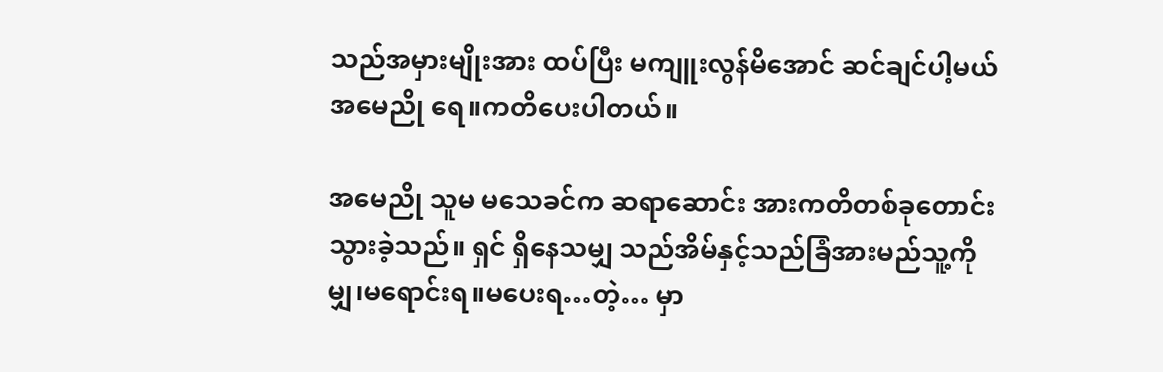သည်အမှားမျိုးအား ထပ်ပြီး မကျူးလွန်မိအောင် ဆင်ချင်ပါ့မယ် အမေညို ရေ။ကတိပေးပါတယ်။

အမေညို သူမ မသေခင်က ဆရာဆောင်း အားကတိတစ်ခုတောင်းသွားခဲ့သည်။ ရှင် ရှိနေသမျှ သည်အိမ်နှင့်သည်ခြံအားမည်သူ့ကိုမျှ၊မရောင်းရ။မပေးရ…တဲ့… မှာ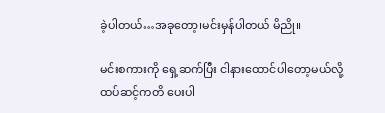ခဲ့ပါတယ်…အခုတော့၊မင်းမှန်ပါတယ် မိညို။

မင်းစကားကို ရှေ့ဆက်ပြီး ငါနားထောင်ပါတော့မယ်လို့ ထပ်ဆင့်ကတိ ပေးပါ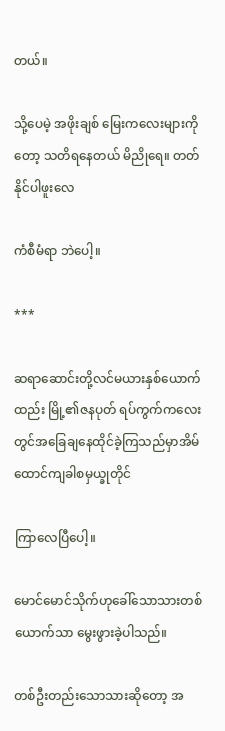တယ်။

သို့ပေမဲ့ အဖိုးချစ် မြေးကလေးများကိုတော့ သတိရနေတယ် မိညိုရေ။ တတ်နိုင်ပါဖူးလေ

ကံစီမံရာ ဘဲပေါ့။

***

ဆရာဆောင်းတို့လင်မယားနှစ်ယောက်ထည်း မြို့၏ဇနပုတ် ရပ်ကွက်ကလေးတွင်အခြေချနေထိုင်ခဲ့ကြသည်မှာအိမ်ထောင်ကျခါစမှယ္ခုတိုင်

ကြာလေပြီပေါ့။

မောင်မောင်သိုက်ဟုခေါ်သောသားတစ်ယောက်သာ မွေးဖွားခဲ့ပါသည်။

တစ်ဦးတည်းသောသားဆိုတော့ အ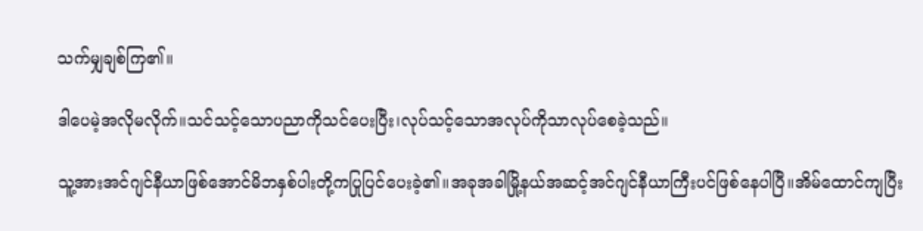သက်မျှချစ်ကြ၏။

ဒါပေမဲ့အလိုမလိုက်။သင်သင့်သောပညာကိုသင်ပေးပြီး၊လုပ်သင့်သောအလုပ်ကိုသာလုပ်စေခဲ့သည်။

သူ့အားအင်ဂျင်နီယာဖြစ်အောင်မိဘနှစ်ပါးတို့ကပြုပြင်ပေးခဲ့၏။အခုအခါမြို့နယ်အဆင့်အင်ဂျင်နီယာကြီးပင်ဖြစ်နေပါပြီ။အိမ်ထောင်ကျပြီး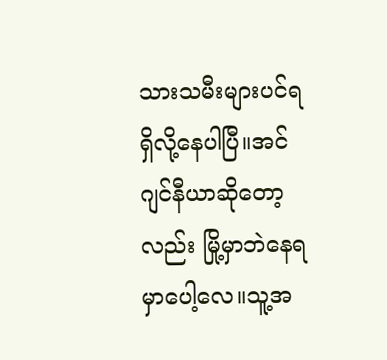သားသမီးများပင်ရရှိလို့နေပါပြီ။အင်ဂျင်နီယာဆိုတော့လည်း မြို့မှာဘဲနေရမှာပေါ့လေ။သူ့အ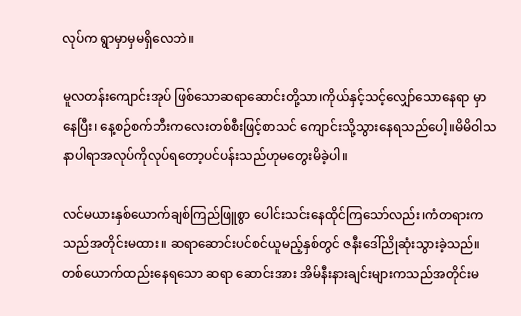လုပ်က ရွာမှာမှမရှိလေဘဲ။

မူလတန်းကျောင်းအုပ် ဖြစ်သောဆရာဆောင်းတို့သာ၊ကိုယ်နှင့်သင့်လျှော်သောနေရာ မှာနေပြီး၊ နေ့စဉ်စက်ဘီးကလေးတစ်စီးဖြင့်စာသင် ကျောင်းသို့သွားနေရသည်ပေါ့။မိမိဝါသနာပါရာအလုပ်ကိုလုပ်ရတော့ပင်ပန်းသည်ဟုမတွေးမိခဲ့ပါ။

လင်မယားနှစ်ယောက်ချစ်ကြည်ဖြူစွာ ပေါင်းသင်းနေထိုင်ကြသော်လည်း၊ကံတရားကသည်အတိုင်းမထား။ ဆရာဆောင်းပင်စင်ယူမည့်နှစ်တွင် ဇနီးဒေါ်ညိုဆုံးသွားခဲ့သည်။ တစ်ယောက်ထည်းနေရသော ဆရာ ဆောင်းအား အိမ်နီးနားချင်းများကသည်အတိုင်းမ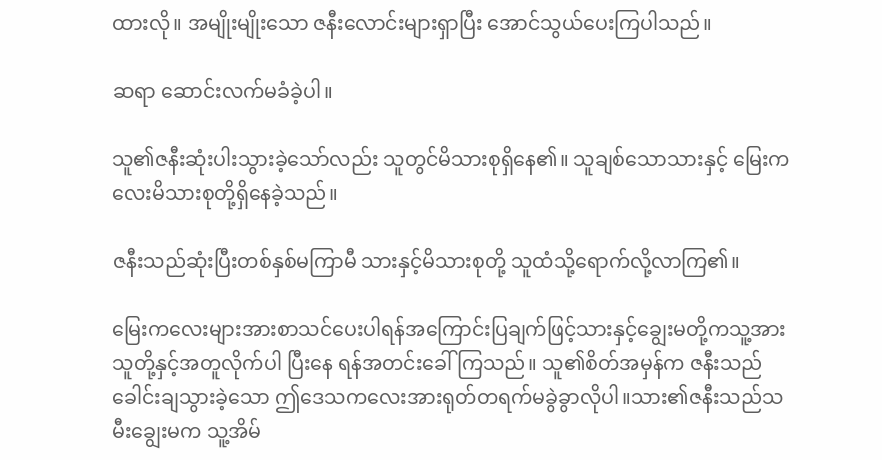ထားလို။ အမျိုးမျိုးသော ဇနီးလောင်းများရှာပြီး အောင်သွယ်ပေးကြပါသည်။

ဆရာ ဆောင်းလက်မခံခဲ့ပါ။

သူ၏ဇနီးဆုံးပါးသွားခဲ့သော်လည်း သူတွင်မိသားစုရှိနေ၏။ သူချစ်သောသားနှင့် မြေးကလေးမိသားစုတို့ရှိနေခဲ့သည်။

ဇနီးသည်ဆုံးပြီးတစ်နှစ်မကြာမီ သားနှင့်မိသားစုတို့ သူထံသို့ရောက်လို့လာကြ၏။

မြေးကလေးများအားစာသင်ပေးပါရန်အကြောင်းပြချက်ဖြင့်သားနှင့်ချွေးမတို့ကသူ့အားသူတို့နှင့်အတူလိုက်ပါ ပြီးနေ ရန်အတင်းခေါ်ကြသည်။ သူ၏စိတ်အမှန်က ဇနီးသည်ခေါင်းချသွားခဲ့သော ဤဒေသကလေးအားရုတ်တရက်မခွဲခွာလိုပါ။သား၏ဇနီးသည်သမီးချွေးမက သူ့အိမ်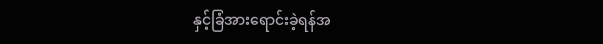နှင့်ခြံအားရောင်းခဲ့ရန်အ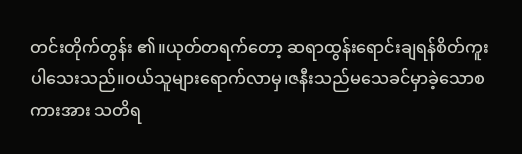တင်းတိုက်တွန်း ၏။ယုတ်တရက်တော့ ဆရာထွန်းရောင်းချရန်စိတ်ကူးပါသေးသည်။ဝယ်သူများရောက်လာမှ၊ဇနီးသည်မသေခင်မှာခဲ့သောစကားအား သတိရ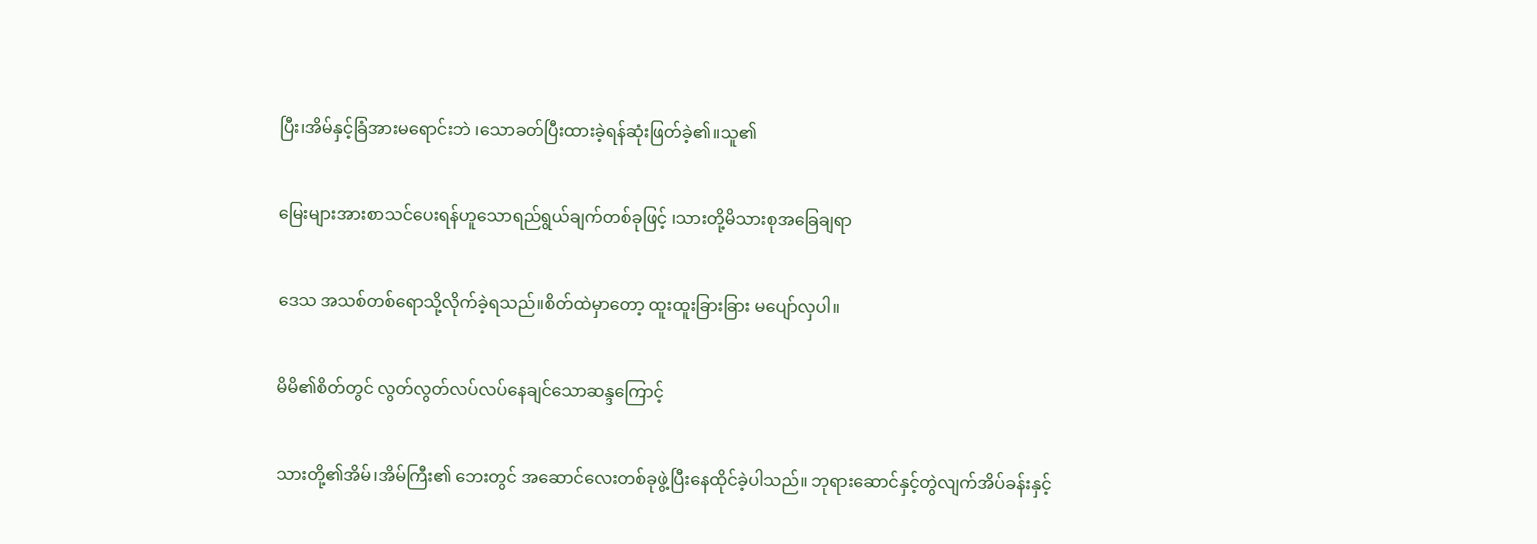ပြီး၊အိမ်နှင့်ခြံအားမရောင်းဘဲ ၊သောခတ်ပြီးထားခဲ့ရန်ဆုံးဖြတ်ခဲ့၏။သူ၏

မြေးများအားစာသင်ပေးရန်ဟူသောရည်ရွယ်ချက်တစ်ခုဖြင့် ၊သားတို့မိသားစုအခြေချရာ

ဒေသ အသစ်တစ်ရောသို့လိုက်ခဲ့ရသည်။စိတ်ထဲမှာတော့ ထူးထူးခြားခြား မပျော်လှပါ။

မိမိ၏စိတ်တွင် လွတ်လွတ်လပ်လပ်နေချင်သောဆန္ဒကြောင့်

သားတို့၏အိမ်၊အိမ်ကြီး၏ ဘေးတွင် အဆောင်လေးတစ်ခုဖွဲ့ပြီးနေထိုင်ခဲ့ပါသည်။ ဘုရားဆောင်နှင့်တွဲလျက်အိပ်ခန်းနှင့်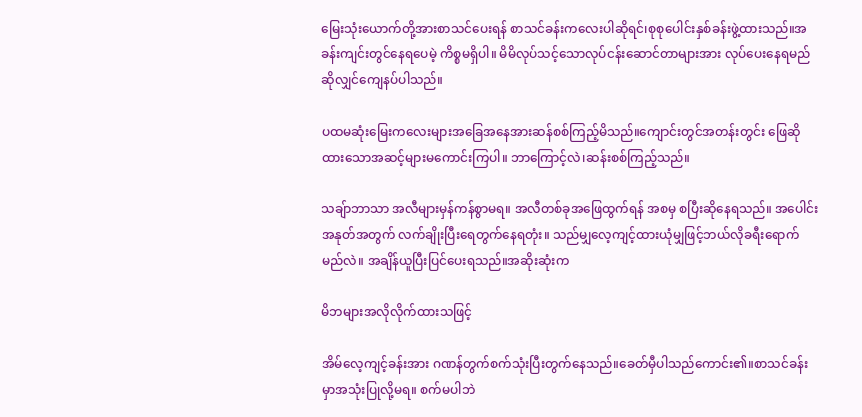မြေးသုံးယောက်တို့အားစာသင်ပေးရန် စာသင်ခန်းကလေးပါဆိုရင်၊စုစုပေါင်းနှစ်ခန်းဖွဲ့ထားသည်။အခန်းကျင်းတွင်နေရပေမဲ့ ကိစ္စမရှိပါ။ မိမိလုပ်သင့်သောလုပ်ငန်းဆောင်တာများအား လုပ်ပေးနေရမည်ဆိုလျှင်ကျေနပ်ပါသည်။

ပထမဆုံးမြေးကလေးများအခြေအနေအားဆန်စစ်ကြည့်မိသည်။ကျောင်းတွင်အတန်းတွင်း ဖြေဆိုထားသောအဆင့်များမကောင်းကြပါ။ ဘာကြောင့်လဲ၊ဆန်းစစ်ကြည့်သည်။

သချ်ာဘာသာ အလီများမှန်ကန်စွာမရ။ အလီတစ်ခုအဖြေထွက်ရန် အစမှ စပြီးဆိုနေရသည်။ အပေါင်းအနုတ်အတွက် လက်ချိုးပြီးရေတွက်နေရတုံး။ သည်မျှလေ့ကျင့်ထားယုံမျှဖြင့်ဘယ်လိုခရီးရောက်မည်လဲ။ အချိန်ယူပြီးပြင်ပေးရသည်။အဆိုးဆုံးက

မိဘများအလိုလိုက်ထားသဖြင့်

အိမ်လေ့ကျင့်ခန်းအား ဂဏန်တွက်စက်သုံးပြီးတွက်နေသည်။ခေတ်မှီပါသည်ကောင်း၏။စာသင်ခန်းမှာအသုံးပြုလို့မရ။ စက်မပါဘဲ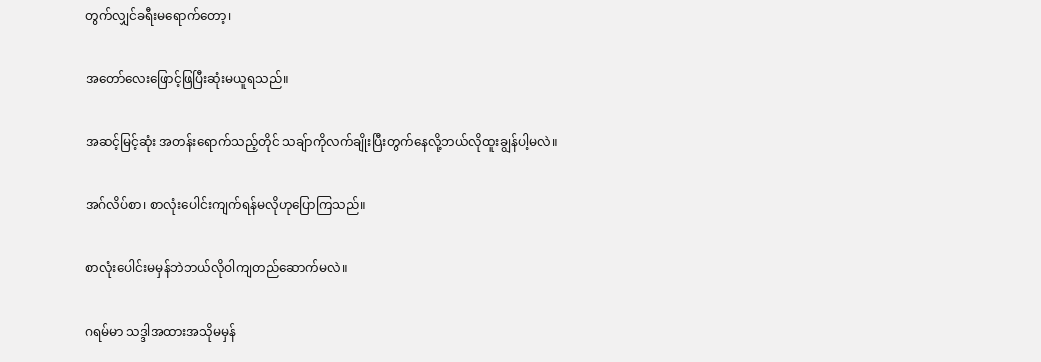တွက်လျှင်ခရီးမရောက်တော့၊

အတော်လေးဖြောင့်ဖြပြီးဆုံးမယူရသည်။

အဆင့်မြင့်ဆုံး အတန်းရောက်သည့်တိုင် သချ်ာကိုလက်ချိုးပြီးတွက်နေလို့ဘယ်လိုထူးချွန်ပါ့မလဲ။

အဂ်လိပ်စာ၊ စာလုံးပေါင်းကျက်ရန်မလိုဟုပြောကြသည်။

စာလုံးပေါင်းမမှန်ဘဲဘယ်လိုဝါကျတည်ဆောက်မလဲ။

ဂရမ်မာ သဒ္ဒါအထားအသိုမမှန်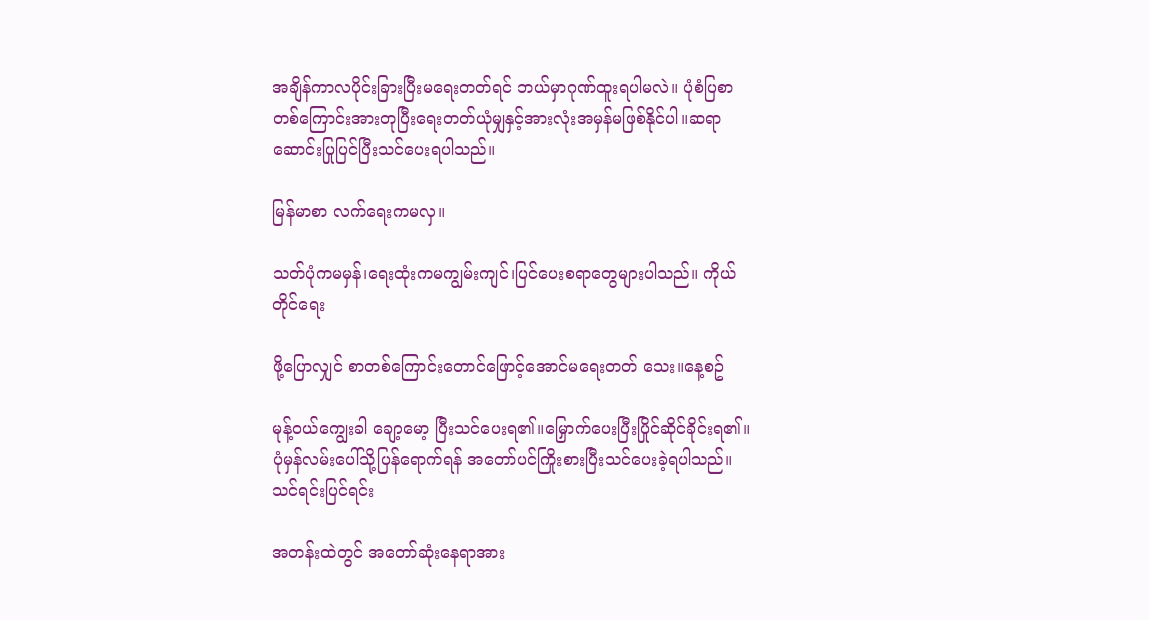အချိန်ကာလပိုင်းခြားပြီးမရေးတတ်ရင် ဘယ်မှာဂုဏ်ထူးရပါမလဲ။ ပုံစံပြစာတစ်ကြောင်းအားတုပြီးရေးတတ်ယုံမျှနှင့်အားလုံးအမှန်မဖြစ်နိုင်ပါ။ဆရာဆောင်းပြုပြင်ပြီးသင်ပေးရပါသည်။

မြန်မာစာ လက်ရေးကမလှ။

သတ်ပုံကမမှန်၊ရေးထုံးကမကျွမ်းကျင်၊ပြင်ပေးစရာတွေများပါသည်။ ကိုယ်တိုင်ရေး

ဖို့ပြောလျှင် စာတစ်ကြောင်းတောင်ဖြောင့်အောင်မရေးတတ် သေး။နေ့စဥ်

မုန့်ဝယ်ကျွေးခါ ချော့မော့ ပြီးသင်ပေးရ၏။မြှောက်ပေးပြီးပြိုင်ဆိုင်ခိုင်းရ၏။ ပုံမှန်လမ်းပေါ်သို့ပြန်ရောက်ရန် အတော်ပင်ကြိုးစားပြီးသင်ပေးခဲ့ရပါသည်။ သင်ရင်းပြင်ရင်း

အတန်းထဲတွင် အတော်ဆုံးနေရာအား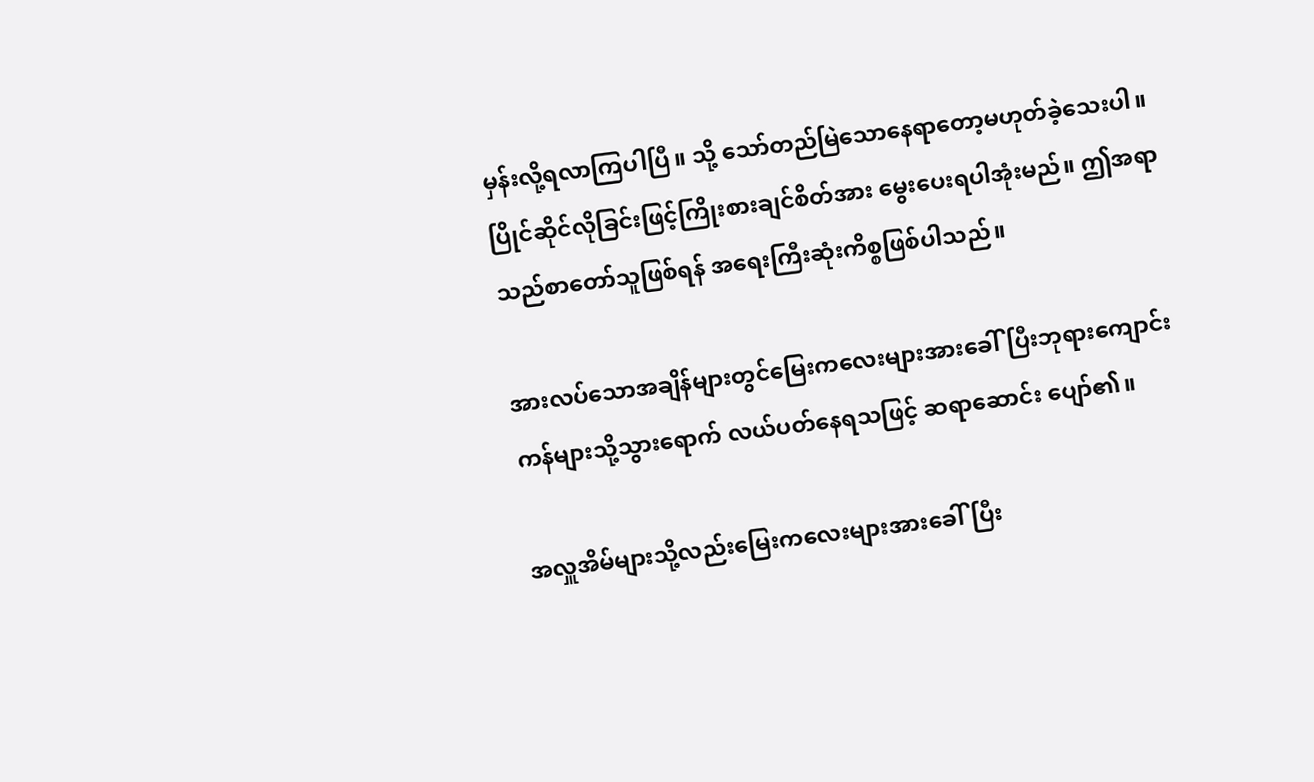မှန်းလို့ရလာကြပါပြီ။ သို့ သော်တည်မြဲသောနေရာတော့မဟုတ်ခဲ့သေးပါ။ပြိုင်ဆိုင်လိုခြင်းဖြင့်ကြိုးစားချင်စိတ်အား မွေးပေးရပါအုံးမည်။ ဤအရာသည်စာတော်သူဖြစ်ရန် အရေးကြီးဆုံးကိစ္စဖြစ်ပါသည်။

အားလပ်သောအချိန်များတွင်မြေးကလေးများအားခေါ်ပြီးဘုရားကျောင်းကန်များသို့သွားရောက် လယ်ပတ်နေရသဖြင့် ဆရာဆောင်း ပျော်၏။

အလှူအိမ်များသို့လည်းမြေးကလေးများအားခေါ်ပြီး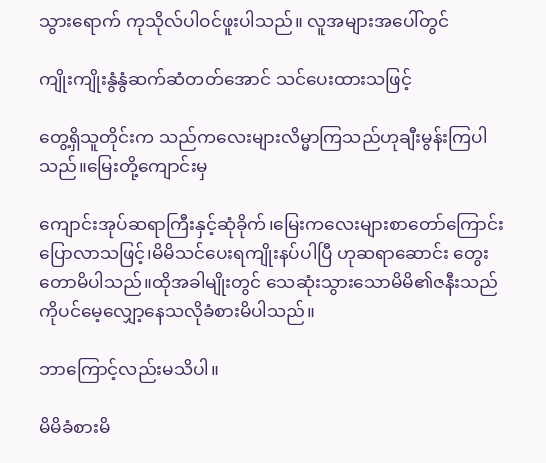သွားရောက် ကုသိုလ်ပါဝင်ဖူးပါသည်။ လူအများအပေါ်တွင်

ကျိုးကျိုးနွံနွံဆက်ဆံတတ်အောင် သင်ပေးထားသဖြင့်

တွေ့ရှိသူတိုင်းက သည်ကလေးများလိမ္မာကြသည်ဟုချီးမွန်းကြပါသည်။မြေးတို့ကျောင်းမှ

ကျောင်းအုပ်ဆရာကြီးနှင့်ဆုံခိုက်၊မြေးကလေးများစာတော်ကြောင်းပြောလာသဖြင့်၊မိမိသင်ပေးရကျိုးနပ်ပါပြီ ဟုဆရာဆောင်း တွေးတောမိပါသည်။ထိုအခါမျိုးတွင် သေဆုံးသွားသောမိမိ၏ဇနီးသည်ကိုပင်မေ့လျှော့နေသလိုခံစားမိပါသည်။

ဘာကြောင့်လည်းမသိပါ။

မိမိခံစားမိ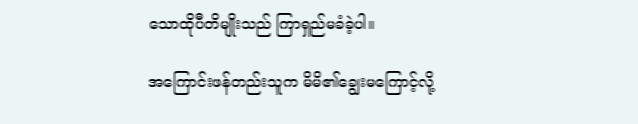သောထိုပီတိမျိုးသည် ကြာရှည်မခံခဲ့ပါ။

အကြောင်းဖန်တည်းသူက မိမိ၏ချွေးမကြောင့်လို့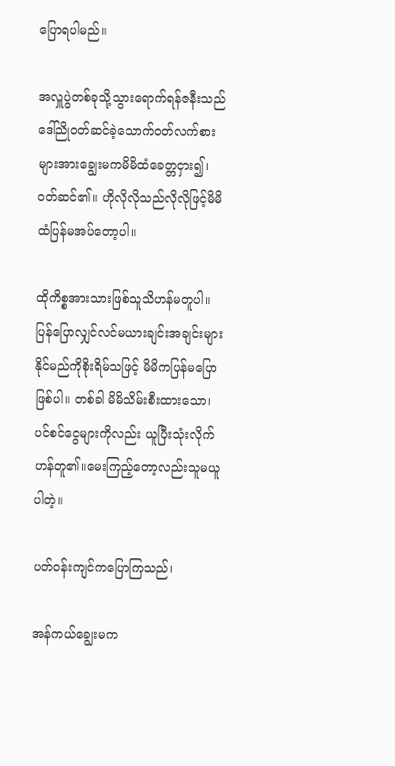ပြောရပါမည်။

အလှူပွဲတစ်ခုသို့သွားရောက်ရန်ဇနီးသည်ဒေါ်ညိုဝတ်ဆင်ခဲ့သောက်ဝတ်လက်စားများအားချွေးမကမိမိထံခေတ္တငှား၍၊ဝတ်ဆင်၏။ ဟိုလိုလိုသည်လိုလိုဖြင့်မိမိထံပြန်မအပ်တော့ပါ။

ထိုကိစ္စအားသားဖြစ်သူသိဟန်မတူပါ။ပြန်ပြောလျှင်လင်မယားချင်းအချင်းများနိုင်မည်ကိုစိုးရိမ်သဖြင့် မိမိကပြန်မပြောဖြစ်ပါ။ တစ်ခါ မိမိသိမ်းစီးထားသော၊ပင်စင်ငွေများကိုလည်း ယူပြီးသုံးလိုက်ဟန်တူ၏။မေးကြည့်တော့လည်းသူမယူပါတဲ့။

ပတ်ဝန်းကျင်ကပြောကြသည်၊

အန်ကယ်ချွေးမက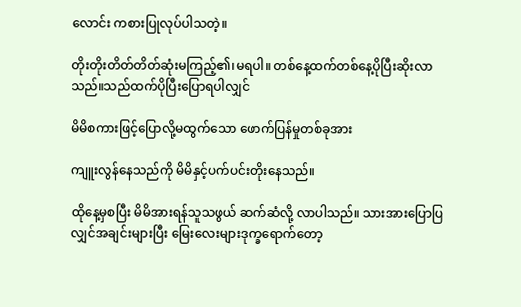လောင်း ကစားပြုလုပ်ပါသတဲ့။

တိုးတိုးတိတ်တိတ်ဆုံးမကြည့်၏၊မရပါ။ တစ်နေ့ထက်တစ်နေ့ပိုပြီးဆိုးလာသည်။သည်ထက်ပိုပြီးပြောရပါလျှင်

မိမိစကားဖြင့်ပြောလို့မထွက်သော ဖောက်ပြန်မှုတစ်ခုအား

ကျူးလွန်နေသည်ကို မိမိနှင့်ပက်ပင်းတိုးနေသည်။

ထိုနေ့မှစပြီး မိမိအားရန်သူသဖွယ် ဆက်ဆံလို့ လာပါသည်။ သားအားပြောပြလျှင်အချင်းများပြီး မြေးလေးများဒုက္ခရောက်တော့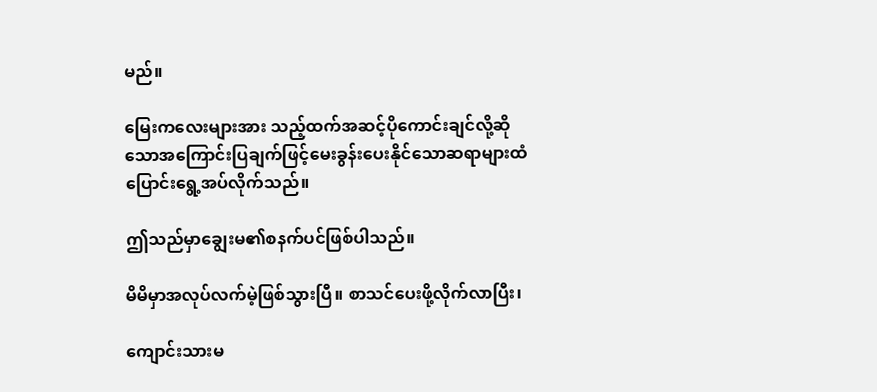မည်။

မြေးကလေးများအား သည့်ထက်အဆင့်ပိုကောင်းချင်လို့ဆိုသောအကြောင်းပြချက်ဖြင့်မေးခွန်းပေးနိုင်သောဆရာများထံ ပြောင်းရွေ့အပ်လိုက်သည်။

ဤသည်မှာချွေးမ၏စနက်ပင်ဖြစ်ပါသည်။

မိမိမှာအလုပ်လက်မဲ့ဖြစ်သွားပြီ။ စာသင်ပေးဖို့လိုက်လာပြီး၊

ကျောင်းသားမ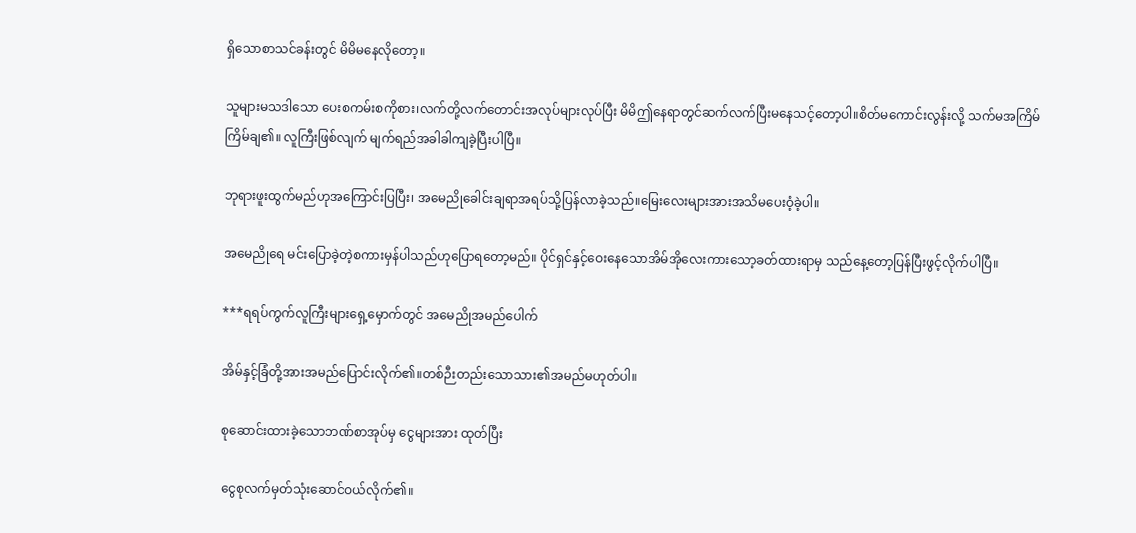ရှိသောစာသင်ခန်းတွင် မိမိမနေလိုတော့။

သူများမသဒါသော ပေးစကမ်းစကိုစား၊လက်တို့လက်တောင်းအလုပ်များလုပ်ပြီး မိမိဤနေရာတွင်ဆက်လက်ပြီးမနေသင့်တော့ပါ။စိတ်မကောင်းလွန်းလို့ သက်မအကြိမ်ကြိမ်ချ၏။ လူကြီးဖြစ်လျက် မျက်ရည်အခါခါကျခဲ့ပြီးပါပြီ။

ဘုရားဖူးထွက်မည်ဟုအကြောင်းပြပြီး၊ အမေညိုခေါင်းချရာအရပ်သို့ပြန်လာခဲ့သည်။မြေးလေးများအားအသိမပေးဝံ့ခဲ့ပါ။

အမေညိုရေ မင်းပြောခဲ့တဲ့စကားမှန်ပါသည်ဟုပြောရတော့မည်။ ပိုင်ရှင်နှင့်ဝေးနေသောအိမ်အိုလေးကားသော့ခတ်ထားရာမှ သည်နေ့တော့ပြန်ပြီးဖွင့်လိုက်ပါပြီ။

***ရရပ်ကွက်လူကြီးများရှေ့မှောက်တွင် အမေညိုအမည်ပေါက်

အိမ်နှင့်ခြံတို့အားအမည်ပြောင်းလိုက်၏။တစ်ဉီးတည်းသောသား၏အမည်မဟုတ်ပါ။

စုဆောင်းထားခဲ့သောဘဏ်စာအုပ်မှ ငွေများအား ထုတ်ပြီး

ငွေစုလက်မှတ်သုံးဆောင်ဝယ်လိုက်၏။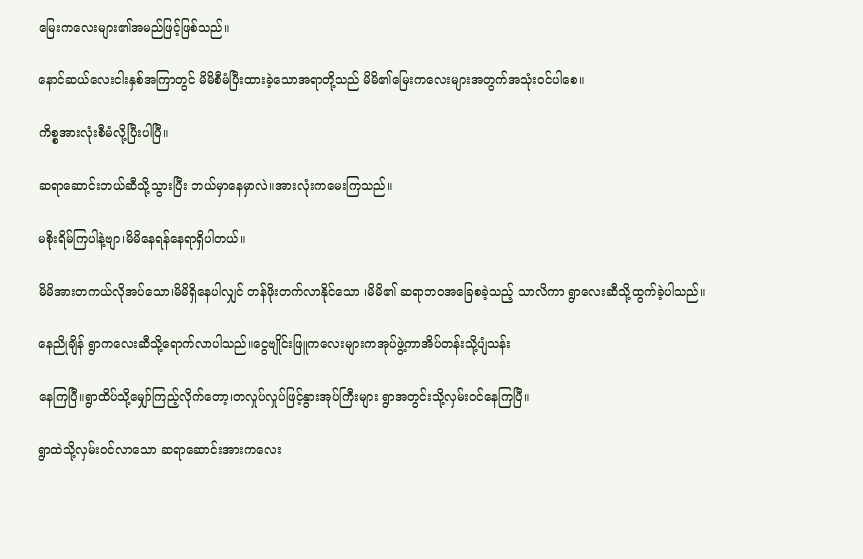မြေးကလေးများ၏အမည်ဖြင့်ဖြစ်သည်။

နောင်ဆယ်လေးငါးနှစ်အကြာတွင် မိမိစီမံပြီးထားခဲ့သောအရာတို့သည် မိမိ၏မြေးကလေးများအတွက်အသုံးဝင်ပါစေ။

ကိစ္စအားလုံးစီမံလို့ပြီးပါပြီ။

ဆရာဆောင်းဘယ်ဆီသို့သွားပြီး ဘယ်မှာနေမှာလဲ။အားလုံးကမေးကြသည်။

မစိုးရိမ်ကြပါနဲ့ဗျာ၊မိမိနေရန်နေရာရှိပါတယ်။

မိမိအားတကယ်လိုအပ်သော၊မိမိရှိနေပါလျှင် တန်ဖိုးတက်လာနိုင်သော ၊မိမိ၏ ဆရာဘဝအခြေစခဲ့သည့် သာလိကာ ရွာလေးဆီသို့ထွက်ခဲ့ပါသည်။

နေညိုချိန် ရွာကလေးဆီသို့ရောက်လာပါသည်။ငွေဗျိုင်းဖြူကလေးများကအုပ်ဖွဲ့ကာအိပ်တန်းသို့ပျံသန်း

နေကြပြီ။ရွာထိပ်သို့မျှော်ကြည့်လိုက်တော့၊တလှုပ်လှုပ်ဖြင့်နွားအုပ်ကြီးများ ရွာအတွင်းသို့လှမ်းဝင်နေကြပြီ။

ရွာထဲသို့လှမ်းဝင်လာသော ဆရာဆောင်းအားကလေး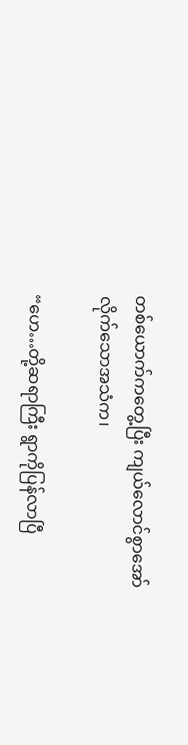တစ်ယောက်ကတွေ့ပြီး ကျယ်လောင်စွာအော်လိုက်သောအသံက၊

“ဟေ…တို့ဆရာကြီး ရွာကိုပြန်လာပြီ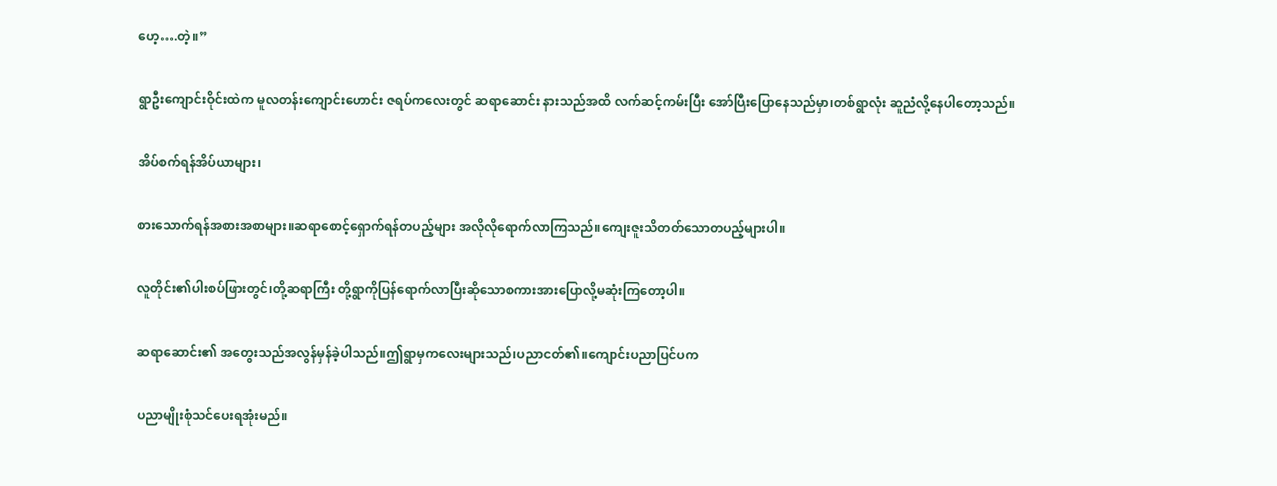ဟေ့….တဲ့။”

ရွာဦးကျောင်းဝိုင်းထဲက မူလတန်းကျောင်းဟောင်း ဇရပ်ကလေးတွင် ဆရာဆောင်း နားသည်အထိ လက်ဆင့်ကမ်းပြီး အော်ပြီးပြောနေသည်မှာ၊တစ်ရွာလုံး ဆူညံလို့နေပါတော့သည်။

အိပ်စက်ရန်အိပ်ယာများ၊

စားသောက်ရန်အစားအစာများ။ဆရာစောင့်ရှောက်ရန်တပည့်များ အလိုလိုရောက်လာကြသည်။ကျေးဇူးသိတတ်သောတပည့်များပါ။

လူတိုင်း၏ပါးစပ်ဖြားတွင်၊တို့ဆရာကြီး တို့ရွာကိုပြန်ရောက်လာပြီးဆိုသောစကားအားပြောလို့မဆုံးကြတော့ပါ။

ဆရာဆောင်း၏ အတွေးသည်အလွန်မှန်ခဲ့ပါသည်။ဤရွာမှကလေးများသည်၊ပညာငတ်၏။ကျောင်းပညာပြင်ပက

ပညာမျိုးစုံသင်ပေးရအုံးမည်။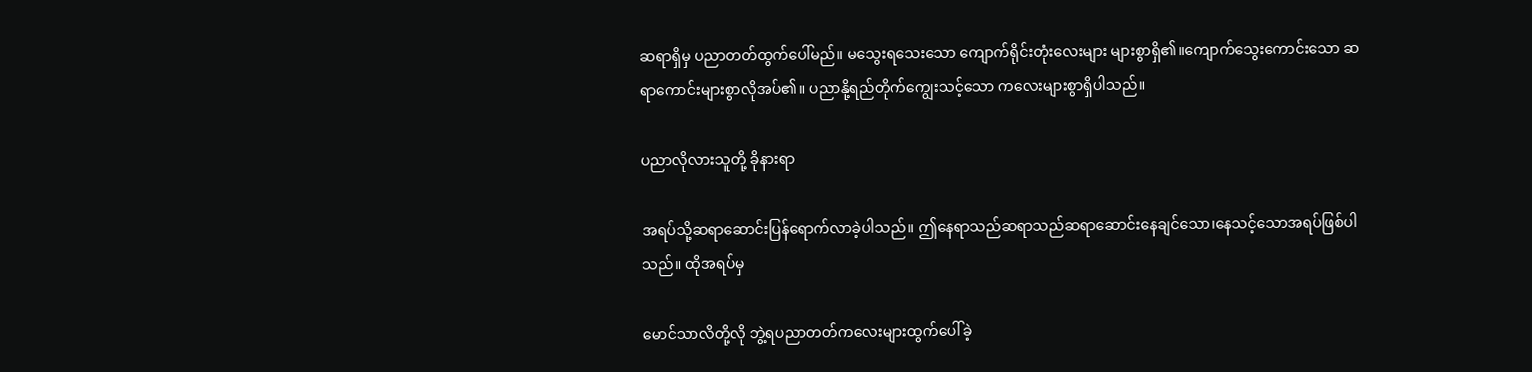ဆရာရှိမှ ပညာတတ်ထွက်ပေါ်မည်။ မသွေးရသေးသော ကျောက်ရိုင်းတုံးလေးများ များစွာရှိ၏။ကျောက်သွေးကောင်းသော ဆရာကောင်းများစွာလိုအပ်၏။ ပညာနို့ရည်တိုက်ကျွေးသင့်သော ကလေးများစွာရှိပါသည်။

ပညာလိုလားသူတို့ ခိုနားရာ

အရပ်သို့ဆရာဆောင်းပြန်ရောက်လာခဲ့ပါသည်။ ဤနေရာသည်ဆရာသည်ဆရာဆောင်းနေချင်သော၊နေသင့်သောအရပ်ဖြစ်ပါသည်။ ထိုအရပ်မှ

မောင်သာလိတို့လို ဘွဲ့ရပညာတတ်ကလေးများထွက်ပေါ်ခဲ့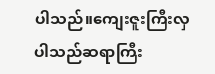ပါသည်။ကျေးဇူးကြီးလှပါသည်ဆရာကြီး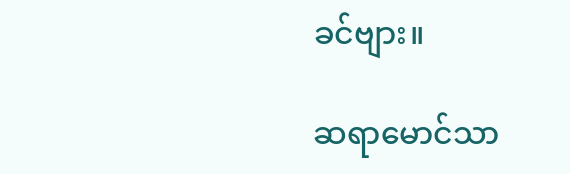ခင်ဗျား။

ဆရာမောင်သာ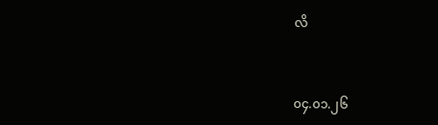လိ


၀၄.၀၁.၂၆